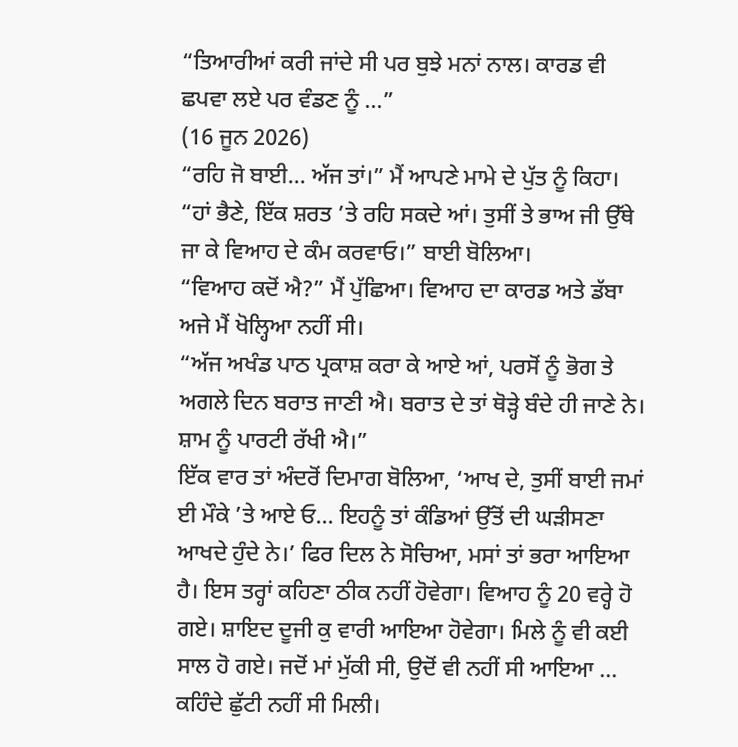“ਤਿਆਰੀਆਂ ਕਰੀ ਜਾਂਦੇ ਸੀ ਪਰ ਬੁਝੇ ਮਨਾਂ ਨਾਲ। ਕਾਰਡ ਵੀ ਛਪਵਾ ਲਏ ਪਰ ਵੰਡਣ ਨੂੰ ...”
(16 ਜੂਨ 2026)
“ਰਹਿ ਜੋ ਬਾਈ... ਅੱਜ ਤਾਂ।” ਮੈਂ ਆਪਣੇ ਮਾਮੇ ਦੇ ਪੁੱਤ ਨੂੰ ਕਿਹਾ।
“ਹਾਂ ਭੈਣੇ, ਇੱਕ ਸ਼ਰਤ ’ਤੇ ਰਹਿ ਸਕਦੇ ਆਂ। ਤੁਸੀਂ ਤੇ ਭਾਅ ਜੀ ਉੱਥੇ ਜਾ ਕੇ ਵਿਆਹ ਦੇ ਕੰਮ ਕਰਵਾਓ।” ਬਾਈ ਬੋਲਿਆ।
“ਵਿਆਹ ਕਦੋਂ ਐ?” ਮੈਂ ਪੁੱਛਿਆ। ਵਿਆਹ ਦਾ ਕਾਰਡ ਅਤੇ ਡੱਬਾ ਅਜੇ ਮੈਂ ਖੋਲ੍ਹਿਆ ਨਹੀਂ ਸੀ।
“ਅੱਜ ਅਖੰਡ ਪਾਠ ਪ੍ਰਕਾਸ਼ ਕਰਾ ਕੇ ਆਏ ਆਂ, ਪਰਸੋਂ ਨੂੰ ਭੋਗ ਤੇ ਅਗਲੇ ਦਿਨ ਬਰਾਤ ਜਾਣੀ ਐ। ਬਰਾਤ ਦੇ ਤਾਂ ਥੋੜ੍ਹੇ ਬੰਦੇ ਹੀ ਜਾਣੇ ਨੇ। ਸ਼ਾਮ ਨੂੰ ਪਾਰਟੀ ਰੱਖੀ ਐ।”
ਇੱਕ ਵਾਰ ਤਾਂ ਅੰਦਰੋਂ ਦਿਮਾਗ ਬੋਲਿਆ, ‘ਆਖ ਦੇ, ਤੁਸੀਂ ਬਾਈ ਜਮਾਂ ਈ ਮੌਕੇ ’ਤੇ ਆਏ ਓ... ਇਹਨੂੰ ਤਾਂ ਕੰਡਿਆਂ ਉੱਤੋਂ ਦੀ ਘੜੀਸਣਾ ਆਖਦੇ ਹੁੰਦੇ ਨੇ।’ ਫਿਰ ਦਿਲ ਨੇ ਸੋਚਿਆ, ਮਸਾਂ ਤਾਂ ਭਰਾ ਆਇਆ ਹੈ। ਇਸ ਤਰ੍ਹਾਂ ਕਹਿਣਾ ਠੀਕ ਨਹੀਂ ਹੋਵੇਗਾ। ਵਿਆਹ ਨੂੰ 20 ਵਰ੍ਹੇ ਹੋ ਗਏ। ਸ਼ਾਇਦ ਦੂਜੀ ਕੁ ਵਾਰੀ ਆਇਆ ਹੋਵੇਗਾ। ਮਿਲੇ ਨੂੰ ਵੀ ਕਈ ਸਾਲ ਹੋ ਗਏ। ਜਦੋਂ ਮਾਂ ਮੁੱਕੀ ਸੀ, ਉਦੋਂ ਵੀ ਨਹੀਂ ਸੀ ਆਇਆ ... ਕਹਿੰਦੇ ਛੁੱਟੀ ਨਹੀਂ ਸੀ ਮਿਲੀ।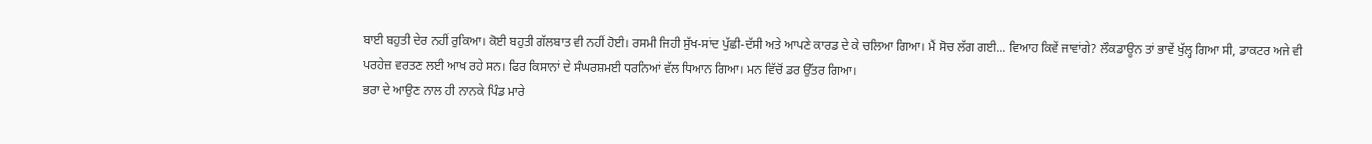ਬਾਈ ਬਹੁਤੀ ਦੇਰ ਨਹੀਂ ਰੁਕਿਆ। ਕੋਈ ਬਹੁਤੀ ਗੱਲਬਾਤ ਵੀ ਨਹੀਂ ਹੋਈ। ਰਸਮੀ ਜਿਹੀ ਸੁੱਖ-ਸਾਂਦ ਪੁੱਛੀ-ਦੱਸੀ ਅਤੇ ਆਪਣੇ ਕਾਰਡ ਦੇ ਕੇ ਚਲਿਆ ਗਿਆ। ਮੈਂ ਸੋਚ ਲੱਗ ਗਈ... ਵਿਆਹ ਕਿਵੇਂ ਜਾਵਾਂਗੇ? ਲੌਕਡਾਊਨ ਤਾਂ ਭਾਵੇਂ ਖੁੱਲ੍ਹ ਗਿਆ ਸੀ, ਡਾਕਟਰ ਅਜੇ ਵੀ ਪਰਹੇਜ਼ ਵਰਤਣ ਲਈ ਆਖ ਰਹੇ ਸਨ। ਫਿਰ ਕਿਸਾਨਾਂ ਦੇ ਸੰਘਰਸ਼ਮਈ ਧਰਨਿਆਂ ਵੱਲ ਧਿਆਨ ਗਿਆ। ਮਨ ਵਿੱਚੋਂ ਡਰ ਉੱਤਰ ਗਿਆ।
ਭਰਾ ਦੇ ਆਉਣ ਨਾਲ ਹੀ ਨਾਨਕੇ ਪਿੰਡ ਮਾਰੇ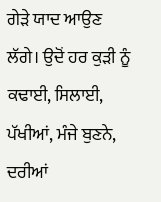ਗੇੜੇ ਯਾਦ ਆਉਣ ਲੱਗੇ। ਉਦੋਂ ਹਰ ਕੁੜੀ ਨੂੰ ਕਢਾਈ, ਸਿਲਾਈ, ਪੱਖੀਆਂ, ਮੰਜੇ ਬੁਣਨੇ, ਦਰੀਆਂ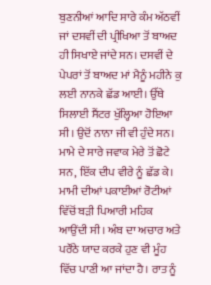ਬੁਣਨੀਆਂ ਆਦਿ ਸਾਰੇ ਕੰਮ ਅੱਠਵੀਂ ਜਾਂ ਦਸਵੀਂ ਦੀ ਪ੍ਰੀਖਿਆ ਤੋਂ ਬਾਅਦ ਹੀ ਸਿਖਾਏ ਜਾਂਦੇ ਸਨ। ਦਸਵੀਂ ਦੇ ਪੇਪਰਾਂ ਤੋਂ ਬਾਅਦ ਮਾਂ ਮੈਨੂੰ ਮਹੀਨੇ ਕੁ ਲਈ ਨਾਨਕੇ ਛੱਡ ਆਈ। ਉੱਥੇ ਸਿਲਾਈ ਸੈਂਟਰ ਖੁੱਲ੍ਹਿਆ ਹੋਇਆ ਸੀ। ਉਦੋਂ ਨਾਨਾ ਜੀ ਵੀ ਹੁੰਦੇ ਸਨ। ਮਾਮੇ ਦੇ ਸਾਰੇ ਜਵਾਕ ਮੇਰੇ ਤੋਂ ਛੋਟੇ ਸਨ, ਇੱਕ ਦੀਪ ਵੀਰੇ ਨੂੰ ਛੱਡ ਕੇ। ਮਾਮੀ ਦੀਆਂ ਪਕਾਈਆਂ ਰੋਟੀਆਂ ਵਿੱਚੋਂ ਬੜੀ ਪਿਆਰੀ ਮਹਿਕ ਆਉਂਦੀ ਸੀ। ਅੰਬ ਦਾ ਅਚਾਰ ਅਤੇ ਪਰੌਂਠੇ ਯਾਦ ਕਰਕੇ ਹੁਣ ਵੀ ਮੂੰਹ ਵਿੱਚ ਪਾਣੀ ਆ ਜਾਂਦਾ ਹੈ। ਰਾਤ ਨੂੰ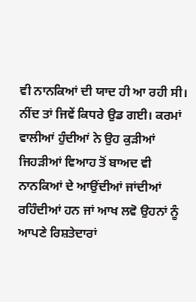ਵੀ ਨਾਨਕਿਆਂ ਦੀ ਯਾਦ ਹੀ ਆ ਰਹੀ ਸੀ। ਨੀਂਦ ਤਾਂ ਜਿਵੇਂ ਕਿਧਰੇ ਉਡ ਗਈ। ਕਰਮਾਂ ਵਾਲੀਆਂ ਹੁੰਦੀਆਂ ਨੇ ਉਹ ਕੁੜੀਆਂ ਜਿਹੜੀਆਂ ਵਿਆਹ ਤੋਂ ਬਾਅਦ ਵੀ ਨਾਨਕਿਆਂ ਦੇ ਆਉਂਦੀਆਂ ਜਾਂਦੀਆਂ ਰਹਿੰਦੀਆਂ ਹਨ ਜਾਂ ਆਖ ਲਵੋ ਉਹਨਾਂ ਨੂੰ ਆਪਣੇ ਰਿਸ਼ਤੇਦਾਰਾਂ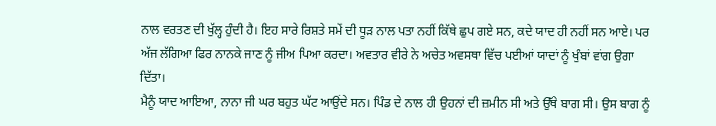ਨਾਲ ਵਰਤਣ ਦੀ ਖੁੱਲ੍ਹ ਹੁੰਦੀ ਹੈ। ਇਹ ਸਾਰੇ ਰਿਸ਼ਤੇ ਸਮੇਂ ਦੀ ਧੂੜ ਨਾਲ ਪਤਾ ਨਹੀਂ ਕਿੱਥੇ ਛੁਪ ਗਏ ਸਨ, ਕਦੇ ਯਾਦ ਹੀ ਨਹੀਂ ਸਨ ਆਏ। ਪਰ ਅੱਜ ਲੱਗਿਆ ਫਿਰ ਨਾਨਕੇ ਜਾਣ ਨੂੰ ਜੀਅ ਪਿਆ ਕਰਦਾ। ਅਵਤਾਰ ਵੀਰੇ ਨੇ ਅਚੇਤ ਅਵਸਥਾ ਵਿੱਚ ਪਈਆਂ ਯਾਦਾਂ ਨੂੰ ਖੁੰਬਾਂ ਵਾਂਗ ਉਗਾ ਦਿੱਤਾ।
ਮੈਨੂੰ ਯਾਦ ਆਇਆ, ਨਾਨਾ ਜੀ ਘਰ ਬਹੁਤ ਘੱਟ ਆਉਂਦੇ ਸਨ। ਪਿੰਡ ਦੇ ਨਾਲ ਹੀ ਉਹਨਾਂ ਦੀ ਜ਼ਮੀਨ ਸੀ ਅਤੇ ਉੱਥੇ ਬਾਗ ਸੀ। ਉਸ ਬਾਗ ਨੂੰ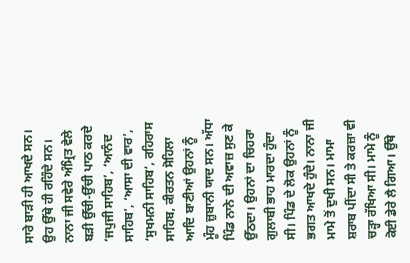ਸਾਰੇ ਬਾੜੀ ਹੀ ਆਖਦੇ ਸਨ। ਉਹ ਉੱਥੇ ਹੀ ਰਹਿੰਦੇ ਸਨ। ਨਾਨਾ ਜੀ ਸਵੇਰੇ ਅੰਮ੍ਰਿਤ ਵੇਲੇ ਬੜੀ ਉੱਚੀ-ਉੱਚੀ ਪਾਠ ਕਰਦੇ ‘ਜਪੁਜੀ ਸਾਹਿਬ’, ‘ਆਨੰਦ ਸਾਹਿਬ’, ‘ਆਸਾ ਦੀ ਵਾਰ’, ‘ਸੁਖਮਨੀ ਸਾਹਿਬ’, ਰਹਿਰਾਸ ਸਾਹਿਬ, ਕੀਰਤਨ ਸੋਹਿਲਾ ਆਦਿ ਬਾਣੀਆਂ ਉਹਨਾਂ ਨੂੰ ਮੂੰਹ ਜ਼ੁਬਾਨੀ ਯਾਦ ਸਨ। ਅੱਧਾ ਪਿੰਡ ਨਾਨੇ ਦੀ ਅਵਾਜ਼ ਸੁਣ ਕੇ ਉੱਠਦਾ। ਉਹਨਾਂ ਦਾ ਚਿਹਰਾ ਗੁਲਾਬੀ ਭਾਹ ਮਾਰਦਾ ਹੁੰਦਾ ਸੀ। ਪਿੰਡ ਦੇ ਲੋਕ ਉਹਨਾਂ ਨੂੰ ਭਗਤ ਆਖਦੇ ਹੁੰਦੇ। ਨਾਨਾ ਜੀ ਮਾਮੇ ਤੋਂ ਦੁਖੀ ਸਨ। ਮਾਮਾ ਸ਼ਰਾਬ ਪੀਂਦਾ ਸੀ ਤੇ ਕਰਜ਼ਾ ਵੀ ਚੜ੍ਹਾ ਰੱਖਿਆ ਸੀ। ਮਾਮੇ ਨੂੰ ਕੋਈ ਡੇਰੇ ਲੈ ਗਿਆ। ਉੱਥੇ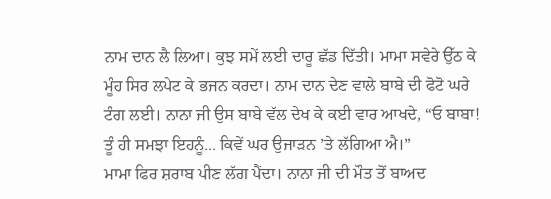ਨਾਮ ਦਾਨ ਲੈ ਲਿਆ। ਕੁਝ ਸਮੇਂ ਲਈ ਦਾਰੂ ਛੱਡ ਦਿੱਤੀ। ਮਾਮਾ ਸਵੇਰੇ ਉੱਠ ਕੇ ਮੂੰਹ ਸਿਰ ਲਪੇਟ ਕੇ ਭਜਨ ਕਰਦਾ। ਨਾਮ ਦਾਨ ਦੇਣ ਵਾਲੇ ਬਾਬੇ ਦੀ ਫੋਟੋ ਘਰੇ ਟੰਗ ਲਈ। ਨਾਨਾ ਜੀ ਉਸ ਬਾਬੇ ਵੱਲ ਦੇਖ ਕੇ ਕਈ ਵਾਰ ਆਖਦੇ, “ਓ ਬਾਬਾ! ਤੂੰ ਹੀ ਸਮਝਾ ਇਹਨੂੰ... ਕਿਵੇਂ ਘਰ ਉਜਾੜਨ ’ਤੇ ਲੱਗਿਆ ਐ।”
ਮਾਮਾ ਫਿਰ ਸ਼ਰਾਬ ਪੀਣ ਲੱਗ ਪੈਂਦਾ। ਨਾਨਾ ਜੀ ਦੀ ਮੌਤ ਤੋਂ ਬਾਅਦ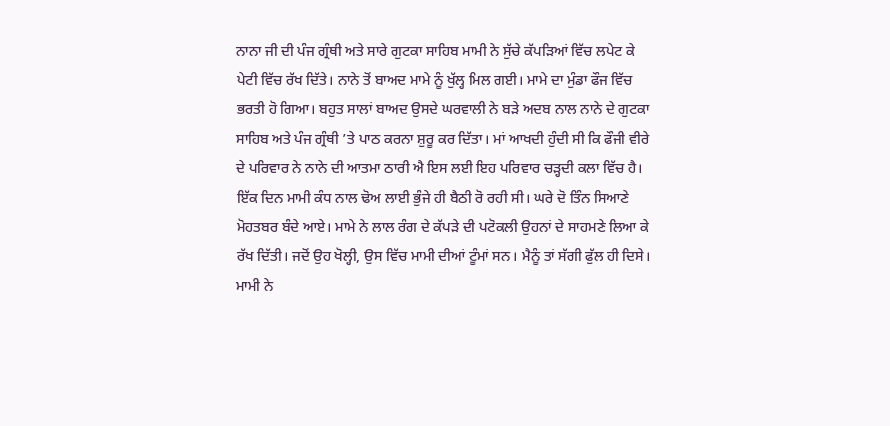ਨਾਨਾ ਜੀ ਦੀ ਪੰਜ ਗ੍ਰੰਥੀ ਅਤੇ ਸਾਰੇ ਗੁਟਕਾ ਸਾਹਿਬ ਮਾਮੀ ਨੇ ਸੁੱਚੇ ਕੱਪੜਿਆਂ ਵਿੱਚ ਲਪੇਟ ਕੇ ਪੇਟੀ ਵਿੱਚ ਰੱਖ ਦਿੱਤੇ। ਨਾਨੇ ਤੋਂ ਬਾਅਦ ਮਾਮੇ ਨੂੰ ਖੁੱਲ੍ਹ ਮਿਲ ਗਈ। ਮਾਮੇ ਦਾ ਮੁੰਡਾ ਫੌਜ ਵਿੱਚ ਭਰਤੀ ਹੋ ਗਿਆ। ਬਹੁਤ ਸਾਲਾਂ ਬਾਅਦ ਉਸਦੇ ਘਰਵਾਲੀ ਨੇ ਬੜੇ ਅਦਬ ਨਾਲ ਨਾਨੇ ਦੇ ਗੁਟਕਾ ਸਾਹਿਬ ਅਤੇ ਪੰਜ ਗ੍ਰੰਥੀ ’ਤੇ ਪਾਠ ਕਰਨਾ ਸ਼ੁਰੂ ਕਰ ਦਿੱਤਾ। ਮਾਂ ਆਖਦੀ ਹੁੰਦੀ ਸੀ ਕਿ ਫੌਜੀ ਵੀਰੇ ਦੇ ਪਰਿਵਾਰ ਨੇ ਨਾਨੇ ਦੀ ਆਤਮਾ ਠਾਰੀ ਐ ਇਸ ਲਈ ਇਹ ਪਰਿਵਾਰ ਚੜ੍ਹਦੀ ਕਲਾ ਵਿੱਚ ਹੈ।
ਇੱਕ ਦਿਨ ਮਾਮੀ ਕੰਧ ਨਾਲ ਢੋਅ ਲਾਈ ਭੁੰਜੇ ਹੀ ਬੈਠੀ ਰੋ ਰਹੀ ਸੀ। ਘਰੇ ਦੋ ਤਿੰਨ ਸਿਆਣੇ ਮੋਹਤਬਰ ਬੰਦੇ ਆਏ। ਮਾਮੇ ਨੇ ਲਾਲ ਰੰਗ ਦੇ ਕੱਪੜੇ ਦੀ ਪਟੋਕਲੀ ਉਹਨਾਂ ਦੇ ਸਾਹਮਣੇ ਲਿਆ ਕੇ ਰੱਖ ਦਿੱਤੀ। ਜਦੋਂ ਉਹ ਖੋਲ੍ਹੀ, ਉਸ ਵਿੱਚ ਮਾਮੀ ਦੀਆਂ ਟੂੰਮਾਂ ਸਨ। ਮੈਨੂੰ ਤਾਂ ਸੱਗੀ ਫੁੱਲ ਹੀ ਦਿਸੇ। ਮਾਮੀ ਨੇ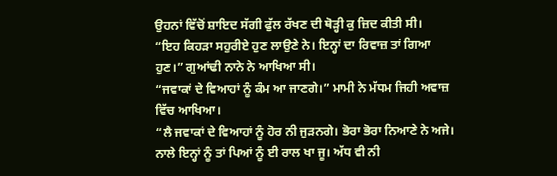ਉਹਨਾਂ ਵਿੱਚੋਂ ਸ਼ਾਇਦ ਸੱਗੀ ਫੁੱਲ ਰੱਖਣ ਦੀ ਥੋੜ੍ਹੀ ਕੁ ਜ਼ਿਦ ਕੀਤੀ ਸੀ।
“ਇਹ ਕਿਹੜਾ ਸਹੁਰੀਏ ਹੁਣ ਲਾਉਣੇ ਨੇ। ਇਨ੍ਹਾਂ ਦਾ ਰਿਵਾਜ਼ ਤਾਂ ਗਿਆ ਹੁਣ।” ਗੁਆਂਢੀ ਨਾਨੇ ਨੇ ਆਖਿਆ ਸੀ।
“ਜਵਾਕਾਂ ਦੇ ਵਿਆਹਾਂ ਨੂੰ ਕੰਮ ਆ ਜਾਣਗੇ।” ਮਾਮੀ ਨੇ ਮੱਧਮ ਜਿਹੀ ਅਵਾਜ਼ ਵਿੱਚ ਆਖਿਆ।
“ਲੈ ਜਵਾਕਾਂ ਦੇ ਵਿਆਹਾਂ ਨੂੰ ਹੋਰ ਨੀ ਜੁੜਨਗੇ। ਭੋਰਾ ਭੋਰਾ ਨਿਆਣੇ ਨੇ ਅਜੇ। ਨਾਲੇ ਇਨ੍ਹਾਂ ਨੂੰ ਤਾਂ ਪਿਆਂ ਨੂੰ ਈ ਰਾਲ ਖਾ ਜੂ। ਅੱਧ ਵੀ ਨੀ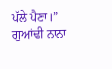ਪੱਲੇ ਪੈਣਾ।” ਗੁਆਂਢੀ ਨਾਨਾ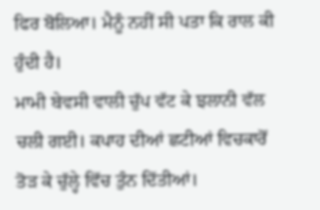ਫਿਰ ਬੋਲਿਆ। ਮੈਨੂੰ ਨਹੀਂ ਸੀ ਪਤਾ ਕਿ ਰਾਲ ਕੀ ਹੁੰਦੀ ਹੈ।
ਮਾਮੀ ਬੇਵਸੀ ਵਾਲੀ ਚੁੱਪ ਵੱਟ ਕੇ ਝਲਾਨੀ ਵੱਲ ਚਲੀ ਗਈ। ਕਪਾਹ ਦੀਆਂ ਛਟੀਆਂ ਵਿਚਕਾਰੋਂ ਤੋੜ ਕੇ ਚੁੱਲ੍ਹੇ ਵਿੱਚ ਤੁੰਨ ਦਿੱਤੀਆਂ।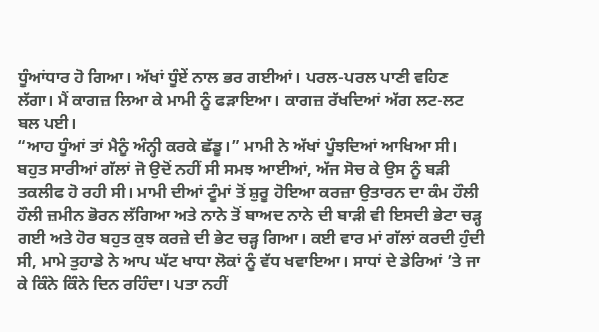ਧੂੰਆਂਧਾਰ ਹੋ ਗਿਆ। ਅੱਖਾਂ ਧੂੰਏਂ ਨਾਲ ਭਰ ਗਈਆਂ। ਪਰਲ-ਪਰਲ ਪਾਣੀ ਵਹਿਣ ਲੱਗਾ। ਮੈਂ ਕਾਗਜ਼ ਲਿਆ ਕੇ ਮਾਮੀ ਨੂੰ ਫੜਾਇਆ। ਕਾਗਜ਼ ਰੱਖਦਿਆਂ ਅੱਗ ਲਟ-ਲਟ ਬਲ ਪਈ।
“ਆਹ ਧੂੰਆਂ ਤਾਂ ਮੈਨੂੰ ਅੰਨ੍ਹੀ ਕਰਕੇ ਛੱਡੂ।” ਮਾਮੀ ਨੇ ਅੱਖਾਂ ਪੂੰਝਦਿਆਂ ਆਖਿਆ ਸੀ। ਬਹੁਤ ਸਾਰੀਆਂ ਗੱਲਾਂ ਜੋ ਉਦੋਂ ਨਹੀਂ ਸੀ ਸਮਝ ਆਈਆਂ, ਅੱਜ ਸੋਚ ਕੇ ਉਸ ਨੂੰ ਬੜੀ ਤਕਲੀਫ ਹੋ ਰਹੀ ਸੀ। ਮਾਮੀ ਦੀਆਂ ਟੂੰਮਾਂ ਤੋਂ ਸ਼ੁਰੂ ਹੋਇਆ ਕਰਜ਼ਾ ਉਤਾਰਨ ਦਾ ਕੰਮ ਹੌਲੀ ਹੌਲੀ ਜ਼ਮੀਨ ਭੋਰਨ ਲੱਗਿਆ ਅਤੇ ਨਾਨੇ ਤੋਂ ਬਾਅਦ ਨਾਨੇ ਦੀ ਬਾੜੀ ਵੀ ਇਸਦੀ ਭੇਟਾ ਚੜ੍ਹ ਗਈ ਅਤੇ ਹੋਰ ਬਹੁਤ ਕੁਝ ਕਰਜ਼ੇ ਦੀ ਭੇਟ ਚੜ੍ਹ ਗਿਆ। ਕਈ ਵਾਰ ਮਾਂ ਗੱਲਾਂ ਕਰਦੀ ਹੁੰਦੀ ਸੀ, ਮਾਮੇ ਤੁਹਾਡੇ ਨੇ ਆਪ ਘੱਟ ਖਾਧਾ ਲੋਕਾਂ ਨੂੰ ਵੱਧ ਖਵਾਇਆ। ਸਾਧਾਂ ਦੇ ਡੇਰਿਆਂ ’ਤੇ ਜਾ ਕੇ ਕਿੰਨੇ ਕਿੰਨੇ ਦਿਨ ਰਹਿੰਦਾ। ਪਤਾ ਨਹੀਂ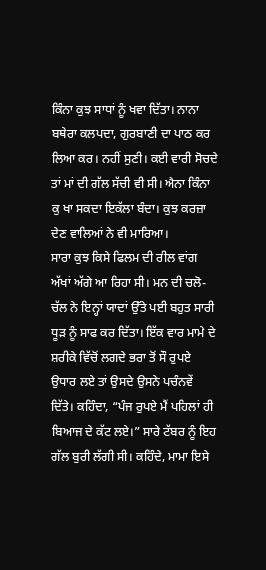ਕਿੰਨਾ ਕੁਝ ਸਾਧਾਂ ਨੂੰ ਖਵਾ ਦਿੱਤਾ। ਨਾਨਾ ਬਥੇਰਾ ਕਲਪਦਾ, ਗੁਰਬਾਣੀ ਦਾ ਪਾਠ ਕਰ ਲਿਆ ਕਰ। ਨਹੀਂ ਸੁਣੀ। ਕਈ ਵਾਰੀ ਸੋਚਦੇ ਤਾਂ ਮਾਂ ਦੀ ਗੱਲ ਸੱਚੀ ਵੀ ਸੀ। ਐਨਾ ਕਿੰਨਾ ਕੁ ਖਾ ਸਕਦਾ ਇਕੱਲਾ ਬੰਦਾ। ਕੁਝ ਕਰਜ਼ਾ ਦੇਣ ਵਾਲਿਆਂ ਨੇ ਵੀ ਮਾਰਿਆ।
ਸਾਰਾ ਕੁਝ ਕਿਸੇ ਫਿਲਮ ਦੀ ਰੀਲ ਵਾਂਗ ਅੱਖਾਂ ਅੱਗੇ ਆ ਰਿਹਾ ਸੀ। ਮਨ ਦੀ ਚਲੋ-ਚੱਲ ਨੇ ਇਨ੍ਹਾਂ ਯਾਦਾਂ ਉੱਤੇ ਪਈ ਬਹੁਤ ਸਾਰੀ ਧੂੜ ਨੂੰ ਸਾਫ ਕਰ ਦਿੱਤਾ। ਇੱਕ ਵਾਰ ਮਾਮੇ ਦੇ ਸ਼ਰੀਕੇ ਵਿੱਚੋਂ ਲਗਦੇ ਭਰਾ ਤੋਂ ਸੌ ਰੁਪਏ ਉਧਾਰ ਲਏ ਤਾਂ ਉਸਦੇ ਉਸਨੇ ਪਚੰਨਵੇਂ ਦਿੱਤੇ। ਕਹਿੰਦਾ, “ਪੰਜ ਰੁਪਏ ਮੈਂ ਪਹਿਲਾਂ ਹੀ ਬਿਆਜ ਦੇ ਕੱਟ ਲਏ।” ਸਾਰੇ ਟੱਬਰ ਨੂੰ ਇਹ ਗੱਲ ਬੁਰੀ ਲੱਗੀ ਸੀ। ਕਹਿੰਦੇ, ਮਾਮਾ ਇਸੇ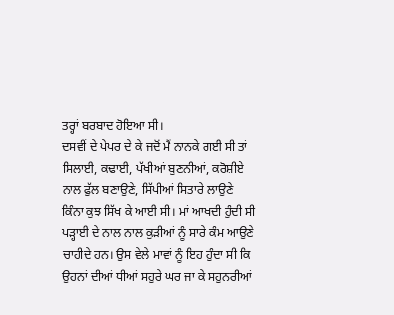ਤਰ੍ਹਾਂ ਬਰਬਾਦ ਹੋਇਆ ਸੀ।
ਦਸਵੀਂ ਦੇ ਪੇਪਰ ਦੇ ਕੇ ਜਦੋਂ ਮੈਂ ਨਾਨਕੇ ਗਈ ਸੀ ਤਾਂ ਸਿਲਾਈ, ਕਢਾਈ, ਪੱਖੀਆਂ ਬੁਣਨੀਆਂ, ਕਰੋਸ਼ੀਏ ਨਾਲ ਫੁੱਲ ਬਣਾਉਣੇ, ਸਿੱਪੀਆਂ ਸਿਤਾਰੇ ਲਾਉਣੇ ਕਿੰਨਾ ਕੁਝ ਸਿੱਖ ਕੇ ਆਈ ਸੀ। ਮਾਂ ਆਖਦੀ ਹੁੰਦੀ ਸੀ ਪੜ੍ਹਾਈ ਦੇ ਨਾਲ ਨਾਲ ਕੁੜੀਆਂ ਨੂੰ ਸਾਰੇ ਕੰਮ ਆਉਣੇ ਚਾਹੀਦੇ ਹਨ। ਉਸ ਵੇਲੇ ਮਾਵਾਂ ਨੂੰ ਇਹ ਹੁੰਦਾ ਸੀ ਕਿ ਉਹਨਾਂ ਦੀਆਂ ਧੀਆਂ ਸਹੁਰੇ ਘਰ ਜਾ ਕੇ ਸਹੁਨਰੀਆਂ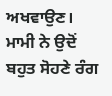ਅਖਵਾਉਣ। ਮਾਮੀ ਨੇ ਉਦੋਂ ਬਹੁਤ ਸੋਹਣੇ ਰੰਗ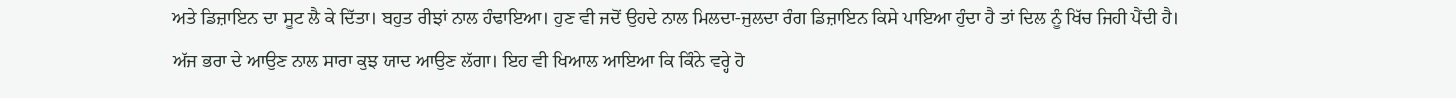ਅਤੇ ਡਿਜ਼ਾਇਨ ਦਾ ਸੂਟ ਲੈ ਕੇ ਦਿੱਤਾ। ਬਹੁਤ ਰੀਝਾਂ ਨਾਲ ਹੰਢਾਇਆ। ਹੁਣ ਵੀ ਜਦੋਂ ਉਹਦੇ ਨਾਲ ਮਿਲਦਾ-ਜੁਲਦਾ ਰੰਗ ਡਿਜ਼ਾਇਨ ਕਿਸੇ ਪਾਇਆ ਹੁੰਦਾ ਹੈ ਤਾਂ ਦਿਲ ਨੂੰ ਖਿੱਚ ਜਿਹੀ ਪੈਂਦੀ ਹੈ।
ਅੱਜ ਭਰਾ ਦੇ ਆਉਣ ਨਾਲ ਸਾਰਾ ਕੁਝ ਯਾਦ ਆਉਣ ਲੱਗਾ। ਇਹ ਵੀ ਖਿਆਲ ਆਇਆ ਕਿ ਕਿੰਨੇ ਵਰ੍ਹੇ ਹੋ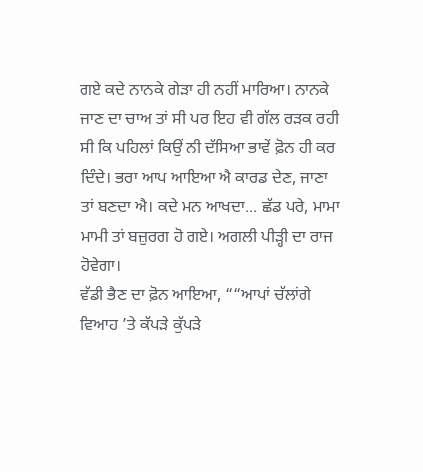ਗਏ ਕਦੇ ਨਾਨਕੇ ਗੇੜਾ ਹੀ ਨਹੀਂ ਮਾਰਿਆ। ਨਾਨਕੇ ਜਾਣ ਦਾ ਚਾਅ ਤਾਂ ਸੀ ਪਰ ਇਹ ਵੀ ਗੱਲ ਰੜਕ ਰਹੀ ਸੀ ਕਿ ਪਹਿਲਾਂ ਕਿਉਂ ਨੀ ਦੱਸਿਆ ਭਾਵੇਂ ਫ਼ੋਨ ਹੀ ਕਰ ਦਿੰਦੇ। ਭਰਾ ਆਪ ਆਇਆ ਐ ਕਾਰਡ ਦੇਣ, ਜਾਣਾ ਤਾਂ ਬਣਦਾ ਐ। ਕਦੇ ਮਨ ਆਖਦਾ... ਛੱਡ ਪਰੇ, ਮਾਮਾ ਮਾਮੀ ਤਾਂ ਬਜ਼ੁਰਗ ਹੋ ਗਏ। ਅਗਲੀ ਪੀੜ੍ਹੀ ਦਾ ਰਾਜ ਹੋਵੇਗਾ।
ਵੱਡੀ ਭੈਣ ਦਾ ਫ਼ੋਨ ਆਇਆ, ““ਆਪਾਂ ਚੱਲਾਂਗੇ ਵਿਆਹ ’ਤੇ ਕੱਪੜੇ ਕੁੱਪੜੇ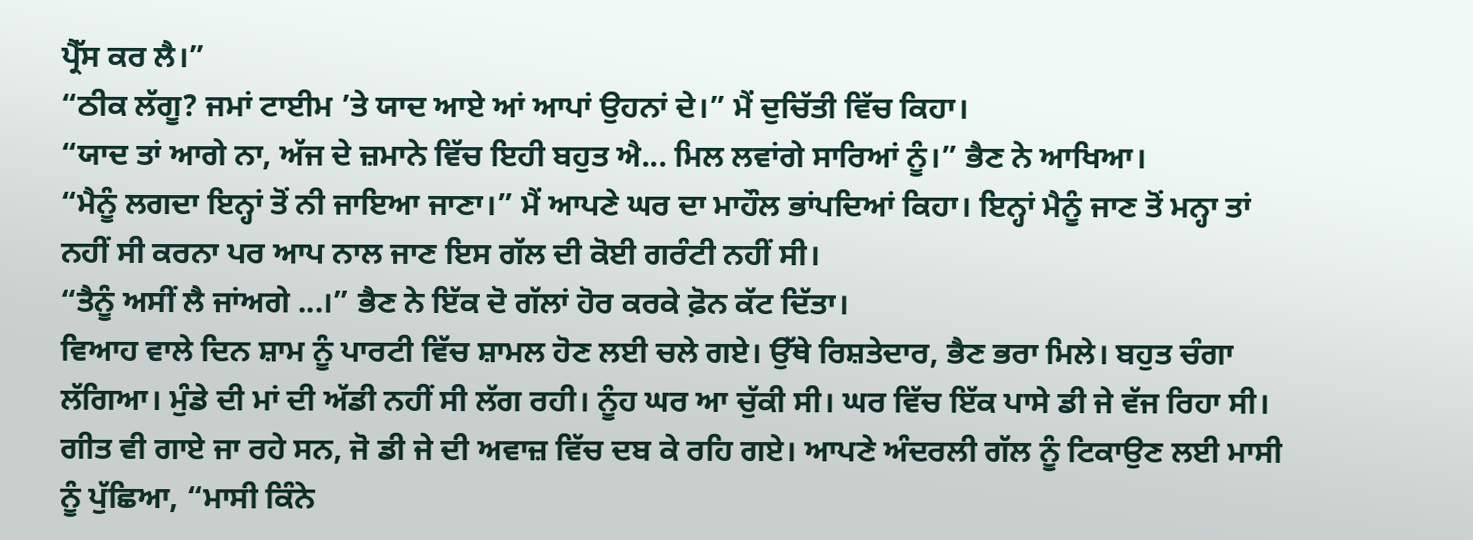ਪ੍ਰੈੱਸ ਕਰ ਲੈ।”
“ਠੀਕ ਲੱਗੂ? ਜਮਾਂ ਟਾਈਮ ’ਤੇ ਯਾਦ ਆਏ ਆਂ ਆਪਾਂ ਉਹਨਾਂ ਦੇ।” ਮੈਂ ਦੁਚਿੱਤੀ ਵਿੱਚ ਕਿਹਾ।
“ਯਾਦ ਤਾਂ ਆਗੇ ਨਾ, ਅੱਜ ਦੇ ਜ਼ਮਾਨੇ ਵਿੱਚ ਇਹੀ ਬਹੁਤ ਐ... ਮਿਲ ਲਵਾਂਗੇ ਸਾਰਿਆਂ ਨੂੰ।” ਭੈਣ ਨੇ ਆਖਿਆ।
“ਮੈਨੂੰ ਲਗਦਾ ਇਨ੍ਹਾਂ ਤੋਂ ਨੀ ਜਾਇਆ ਜਾਣਾ।” ਮੈਂ ਆਪਣੇ ਘਰ ਦਾ ਮਾਹੌਲ ਭਾਂਪਦਿਆਂ ਕਿਹਾ। ਇਨ੍ਹਾਂ ਮੈਨੂੰ ਜਾਣ ਤੋਂ ਮਨ੍ਹਾ ਤਾਂ ਨਹੀਂ ਸੀ ਕਰਨਾ ਪਰ ਆਪ ਨਾਲ ਜਾਣ ਇਸ ਗੱਲ ਦੀ ਕੋਈ ਗਰੰਟੀ ਨਹੀਂ ਸੀ।
“ਤੈਨੂੰ ਅਸੀਂ ਲੈ ਜਾਂਅਗੇ ...।” ਭੈਣ ਨੇ ਇੱਕ ਦੋ ਗੱਲਾਂ ਹੋਰ ਕਰਕੇ ਫ਼ੋਨ ਕੱਟ ਦਿੱਤਾ।
ਵਿਆਹ ਵਾਲੇ ਦਿਨ ਸ਼ਾਮ ਨੂੰ ਪਾਰਟੀ ਵਿੱਚ ਸ਼ਾਮਲ ਹੋਣ ਲਈ ਚਲੇ ਗਏ। ਉੱਥੇ ਰਿਸ਼ਤੇਦਾਰ, ਭੈਣ ਭਰਾ ਮਿਲੇ। ਬਹੁਤ ਚੰਗਾ ਲੱਗਿਆ। ਮੁੰਡੇ ਦੀ ਮਾਂ ਦੀ ਅੱਡੀ ਨਹੀਂ ਸੀ ਲੱਗ ਰਹੀ। ਨੂੰਹ ਘਰ ਆ ਚੁੱਕੀ ਸੀ। ਘਰ ਵਿੱਚ ਇੱਕ ਪਾਸੇ ਡੀ ਜੇ ਵੱਜ ਰਿਹਾ ਸੀ। ਗੀਤ ਵੀ ਗਾਏ ਜਾ ਰਹੇ ਸਨ, ਜੋ ਡੀ ਜੇ ਦੀ ਅਵਾਜ਼ ਵਿੱਚ ਦਬ ਕੇ ਰਹਿ ਗਏ। ਆਪਣੇ ਅੰਦਰਲੀ ਗੱਲ ਨੂੰ ਟਿਕਾਉਣ ਲਈ ਮਾਸੀ ਨੂੰ ਪੁੱਛਿਆ, “ਮਾਸੀ ਕਿੰਨੇ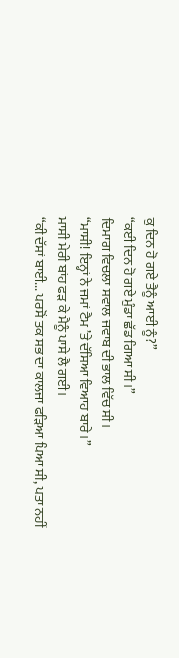ਕੁ ਦਿਨ ਹੋ ਗਏ ਤੈਨੂੰ ਆਈ ਨੂੰ?”
“ਕਈ ਦਿਨ ਹੋ ਗਏ ਮੁੰਡਾ ਛੱਡ ਗਿਆ ਸੀ।”
ਦਿਮਾਗ ਵਿਚਲਾ ਸਵਾਲ ਜਵਾਬ ਦੀ ਭਾਲ ਵਿੱਚ ਸੀ।
“ਮਾਸੀ! ਇਨ੍ਹਾਂ ਨੇ ਜਮਾਂ ਟੈਮ ’ਤੇ ਦੱਸਿਆ ਵਿਆਹ ਬਾਰੇ।”
ਮਾਸੀ ਮੇਰੀ ਬਾਂਹ ਫੜ ਕੇ ਮੈਨੂੰ ਪਾਸੇ ਲੈ ਗਈ।
“ਕੀ ਦੱਸਾਂ ਬਾਈ... ਪਰਸੋਂ ਤਕ ਸਭ ਦਾ ਕਾਲਜਾ ਫੜਿਆ ਪਿਆ ਸੀ, ਪਤਾ ਨਹੀਂ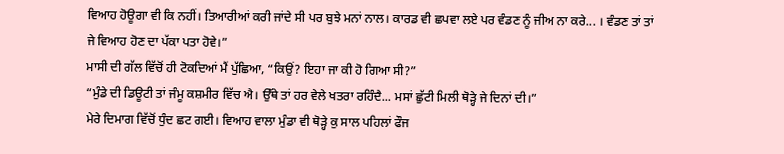ਵਿਆਹ ਹੋਊਗਾ ਵੀ ਕਿ ਨਹੀਂ। ਤਿਆਰੀਆਂ ਕਰੀ ਜਾਂਦੇ ਸੀ ਪਰ ਬੁਝੇ ਮਨਾਂ ਨਾਲ। ਕਾਰਡ ਵੀ ਛਪਵਾ ਲਏ ਪਰ ਵੰਡਣ ਨੂੰ ਜੀਅ ਨਾ ਕਰੇ... । ਵੰਡਣ ਤਾਂ ਤਾਂ ਜੇ ਵਿਆਹ ਹੋਣ ਦਾ ਪੱਕਾ ਪਤਾ ਹੋਵੇ।”
ਮਾਸੀ ਦੀ ਗੱਲ ਵਿੱਚੋਂ ਹੀ ਟੋਕਦਿਆਂ ਮੈਂ ਪੁੱਛਿਆ, “ਕਿਉਂ? ਇਹਾ ਜਾ ਕੀ ਹੋ ਗਿਆ ਸੀ?”
“ਮੁੰਡੇ ਦੀ ਡਿਊਟੀ ਤਾਂ ਜੰਮੂ ਕਸ਼ਮੀਰ ਵਿੱਚ ਐ। ਉੱਥੇ ਤਾਂ ਹਰ ਵੇਲੇ ਖਤਰਾ ਰਹਿੰਦੈ... ਮਸਾਂ ਛੁੱਟੀ ਮਿਲੀ ਥੋੜ੍ਹੇ ਜੇ ਦਿਨਾਂ ਦੀ।”
ਮੇਰੇ ਦਿਮਾਗ ਵਿੱਚੋਂ ਧੁੰਦ ਛਟ ਗਈ। ਵਿਆਹ ਵਾਲਾ ਮੁੰਡਾ ਵੀ ਥੋੜ੍ਹੇ ਕੁ ਸਾਲ ਪਹਿਲਾਂ ਫੌਜ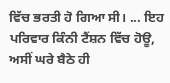ਵਿੱਚ ਭਰਤੀ ਹੋ ਗਿਆ ਸੀ। ... ਇਹ ਪਰਿਵਾਰ ਕਿੰਨੀ ਟੈਂਸ਼ਨ ਵਿੱਚ ਹੋਊ, ਅਸੀਂ ਘਰੇ ਬੈਠੇ ਹੀ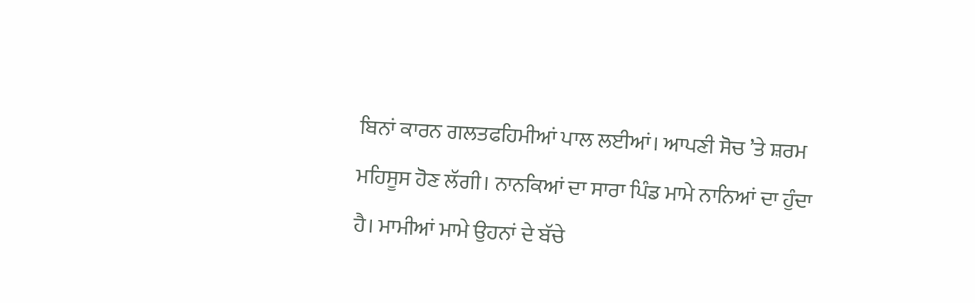ਬਿਨਾਂ ਕਾਰਨ ਗਲਤਫਹਿਮੀਆਂ ਪਾਲ ਲਈਆਂ। ਆਪਣੀ ਸੋਚ ’ਤੇ ਸ਼ਰਮ ਮਹਿਸੂਸ ਹੋਣ ਲੱਗੀ। ਨਾਨਕਿਆਂ ਦਾ ਸਾਰਾ ਪਿੰਡ ਮਾਮੇ ਨਾਨਿਆਂ ਦਾ ਹੁੰਦਾ ਹੈ। ਮਾਮੀਆਂ ਮਾਮੇ ਉਹਨਾਂ ਦੇ ਬੱਚੇ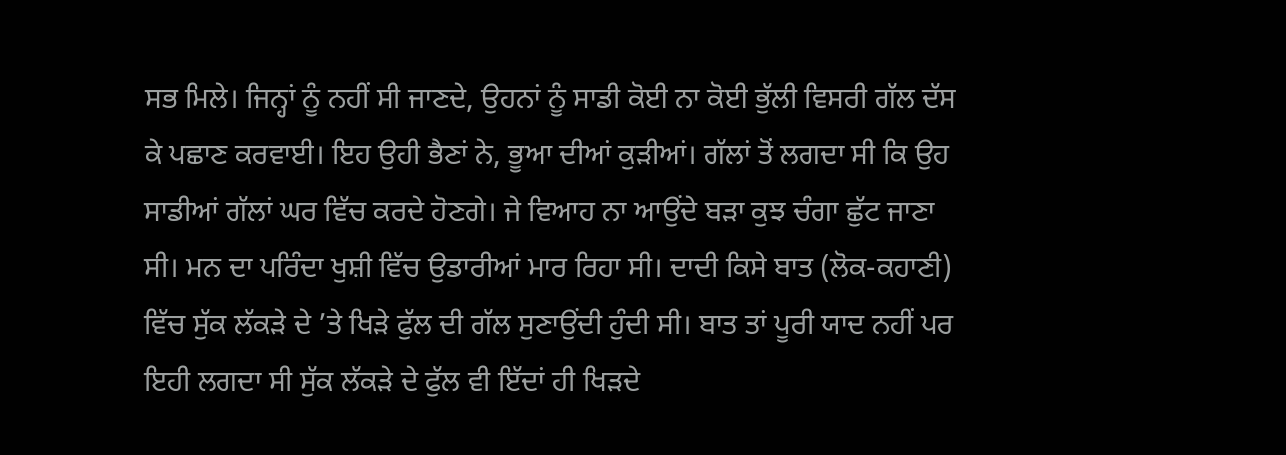ਸਭ ਮਿਲੇ। ਜਿਨ੍ਹਾਂ ਨੂੰ ਨਹੀਂ ਸੀ ਜਾਣਦੇ, ਉਹਨਾਂ ਨੂੰ ਸਾਡੀ ਕੋਈ ਨਾ ਕੋਈ ਭੁੱਲੀ ਵਿਸਰੀ ਗੱਲ ਦੱਸ ਕੇ ਪਛਾਣ ਕਰਵਾਈ। ਇਹ ਉਹੀ ਭੈਣਾਂ ਨੇ, ਭੂਆ ਦੀਆਂ ਕੁੜੀਆਂ। ਗੱਲਾਂ ਤੋਂ ਲਗਦਾ ਸੀ ਕਿ ਉਹ ਸਾਡੀਆਂ ਗੱਲਾਂ ਘਰ ਵਿੱਚ ਕਰਦੇ ਹੋਣਗੇ। ਜੇ ਵਿਆਹ ਨਾ ਆਉਂਦੇ ਬੜਾ ਕੁਝ ਚੰਗਾ ਛੁੱਟ ਜਾਣਾ ਸੀ। ਮਨ ਦਾ ਪਰਿੰਦਾ ਖੁਸ਼ੀ ਵਿੱਚ ਉਡਾਰੀਆਂ ਮਾਰ ਰਿਹਾ ਸੀ। ਦਾਦੀ ਕਿਸੇ ਬਾਤ (ਲੋਕ-ਕਹਾਣੀ) ਵਿੱਚ ਸੁੱਕ ਲੱਕੜੇ ਦੇ ’ਤੇ ਖਿੜੇ ਫੁੱਲ ਦੀ ਗੱਲ ਸੁਣਾਉਂਦੀ ਹੁੰਦੀ ਸੀ। ਬਾਤ ਤਾਂ ਪੂਰੀ ਯਾਦ ਨਹੀਂ ਪਰ ਇਹੀ ਲਗਦਾ ਸੀ ਸੁੱਕ ਲੱਕੜੇ ਦੇ ਫੁੱਲ ਵੀ ਇੱਦਾਂ ਹੀ ਖਿੜਦੇ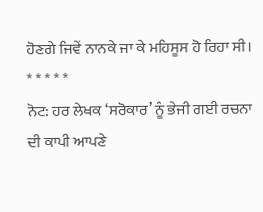ਹੋਣਗੇ ਜਿਵੇਂ ਨਾਨਕੇ ਜਾ ਕੇ ਮਹਿਸੂਸ ਹੋ ਰਿਹਾ ਸੀ।
* * * * *
ਨੋਟ: ਹਰ ਲੇਖਕ ‘ਸਰੋਕਾਰ’ ਨੂੰ ਭੇਜੀ ਗਈ ਰਚਨਾ ਦੀ ਕਾਪੀ ਆਪਣੇ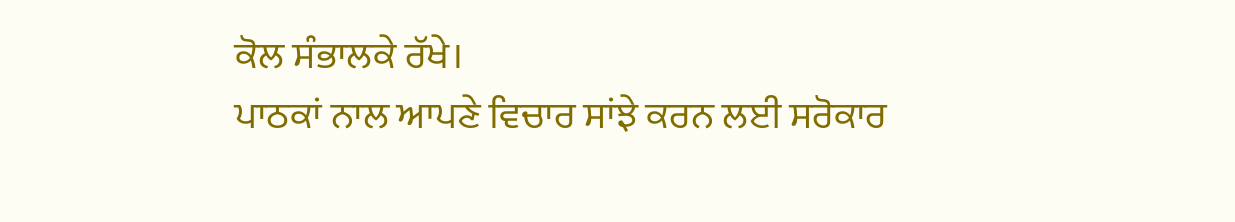ਕੋਲ ਸੰਭਾਲਕੇ ਰੱਖੇ।
ਪਾਠਕਾਂ ਨਾਲ ਆਪਣੇ ਵਿਚਾਰ ਸਾਂਝੇ ਕਰਨ ਲਈ ਸਰੋਕਾਰ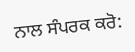ਨਾਲ ਸੰਪਰਕ ਕਰੋ: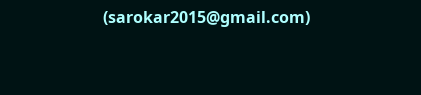(sarokar2015@gmail.com)